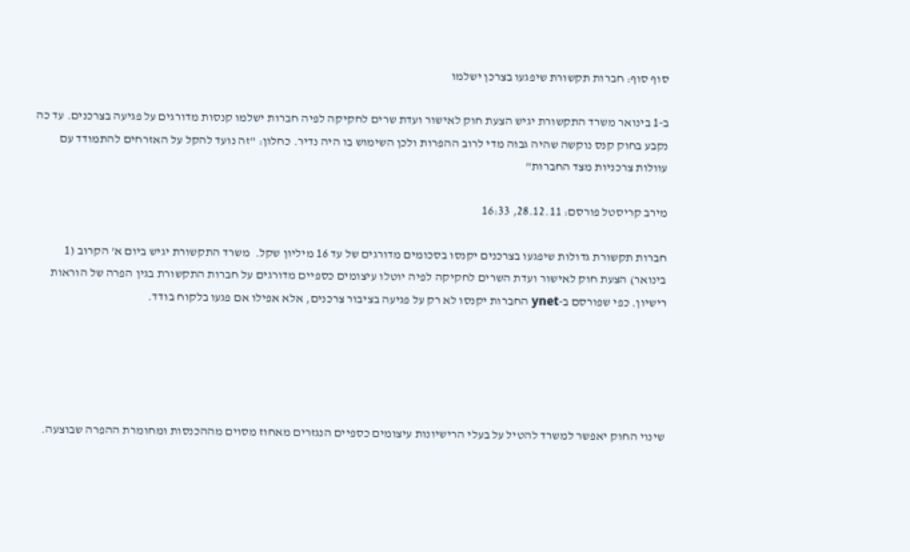סוף סוף: חברות תקשורת שיפגעו בצרכן ישלמו

ב-1 בינואר משרד התקשורת יגיש הצעת חוק לאישור ועדת שרים לחקיקה לפיה חברות ישלמו קנסות מדורגים על פגיעה בצרכנים. עד כה נקבע בחוק קנס נוקשה שהיה גבוה מדי לרוב ההפרות ולכן השימוש בו היה נדיר. כחלון: "זה נועד להקל על האזרחים להתמודד עם עוולות צרכניות מצד החברות"

מירב קריסטל פורסם: 28.12.11, 16:33

חברות תקשורת גדולות שיפגעו בצרכנים יקנסו בסכומים מדורגים של עד 16 מיליון שקל.  משרד התקשורת יגיש ביום א' הקרוב (1 בינואר) הצעת חוק לאישור ועדת השרים לחקיקה לפיה יוטלו עיצומים כספיים מדורגים על חברות התקשורת בגין הפרה של הוראות רישיון. כפי שפורסם ב-ynet החברות יקנסו לא רק על פגיעה בציבור צרכנים, אלא אפילו אם פגעו בלקוח בודד.





שינוי החוק יאפשר למשרד להטיל על בעלי הרישיונות עיצומים כספיים הנגזרים מאחוז מסוים מההכנסות ומחומרת ההפרה שבוצעה.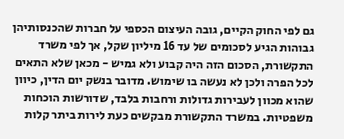גם לפי החוק הקיים, גובה העיצום הכספי על חברות שהכנסותיהן גבוהות הגיע לסכומים של עד 16 מיליון שקל, אך לפי משרד התקשורת, הסכום הזה היה קבוע ולא גמיש - מכאן שלא התאים לכל הפרה ולכן לא נעשה בו שימוש. מדובר בנשק יום הדין, כיוון שהוא מכוון לעבירות גדולות ורחבות בלבד, שדורשות הוכחות משפטיות. במשרד התקשורת מבקשים כעת לירות ביתר קלות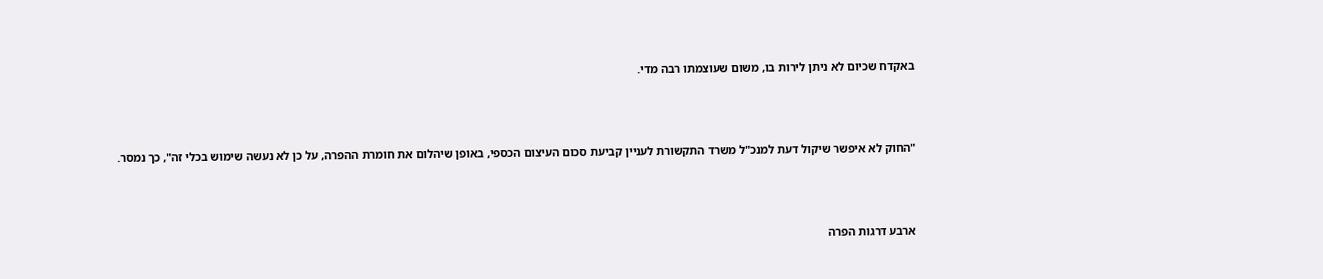באקדח שכיום לא ניתן לירות בו, משום שעוצמתו רבה מדי.



"החוק לא איפשר שיקול דעת למנכ"ל משרד התקשורת לעניין קביעת סכום העיצום הכספי, באופן שיהלום את חומרת ההפרה, על כן לא נעשה שימוש בכלי זה", כך נמסר.



ארבע דרגות הפרה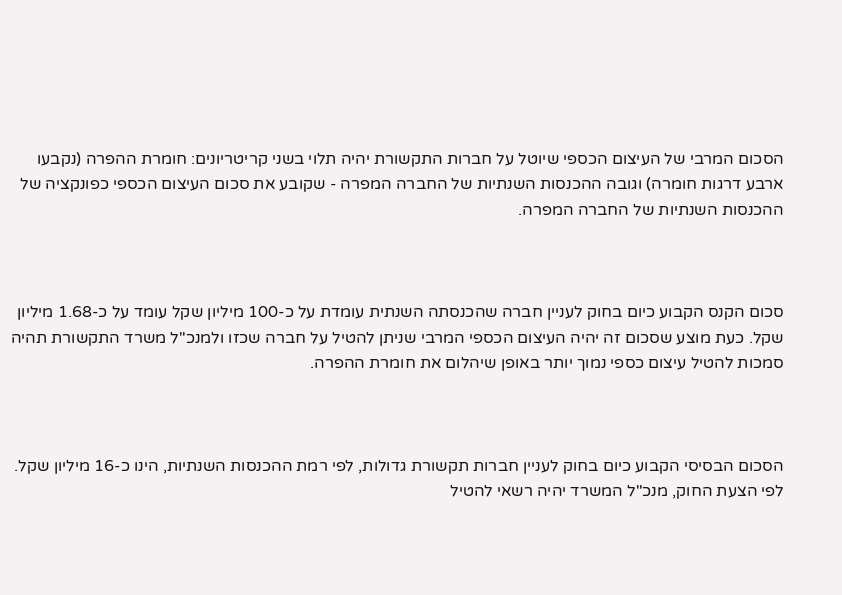הסכום המרבי של העיצום הכספי שיוטל על חברות התקשורת יהיה תלוי בשני קריטריונים: חומרת ההפרה (נקבעו ארבע דרגות חומרה) וגובה ההכנסות השנתיות של החברה המפרה - שקובע את סכום העיצום הכספי כפונקציה של ההכנסות השנתיות של החברה המפרה.



סכום הקנס הקבוע כיום בחוק לעניין חברה שהכנסתה השנתית עומדת על כ-100 מיליון שקל עומד על כ-1.68 מיליון שקל. כעת מוצע שסכום זה יהיה העיצום הכספי המרבי שניתן להטיל על חברה שכזו ולמנכ"ל משרד התקשורת תהיה סמכות להטיל עיצום כספי נמוך יותר באופן שיהלום את חומרת ההפרה.



הסכום הבסיסי הקבוע כיום בחוק לעניין חברות תקשורת גדולות, לפי רמת ההכנסות השנתיות, הינו כ-16 מיליון שקל. לפי הצעת החוק, מנכ"ל המשרד יהיה רשאי להטיל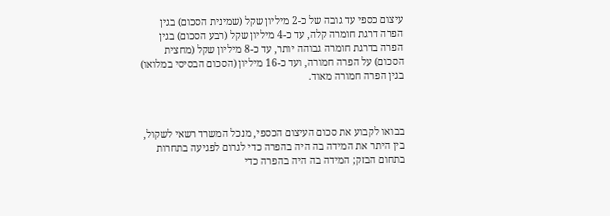עיצום כספי עד גובה של כ-2 מיליון שקל (שמינית הסכום) בגין הפרה דרגת חומרה קלה, עד כ-4 מיליון שקל (רבע הסכום) בגין הפרה בדרגת חומרה גבוהה יותר, עד כ-8 מיליון שקל (מחצית הסכום) על הפרה חמורה, ועד כ-16 מיליון (הסכום הבסיסי במלואו) בגין הפרה חמורה מאוד.



בבואו לקבוע את סכום העיצום הכספי, מנכל המשרד רשאי לשקול, בין היתר את המידה בה היה בהפרה כדי לגרום לפגיעה בתחרות בתחום הבזק; המידה בה היה בהפרה כדי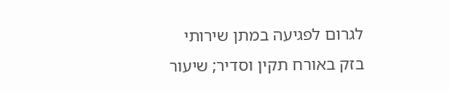לגרום לפגיעה במתן שירותי בזק באורח תקין וסדיר; שיעור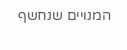המנויים שנחשף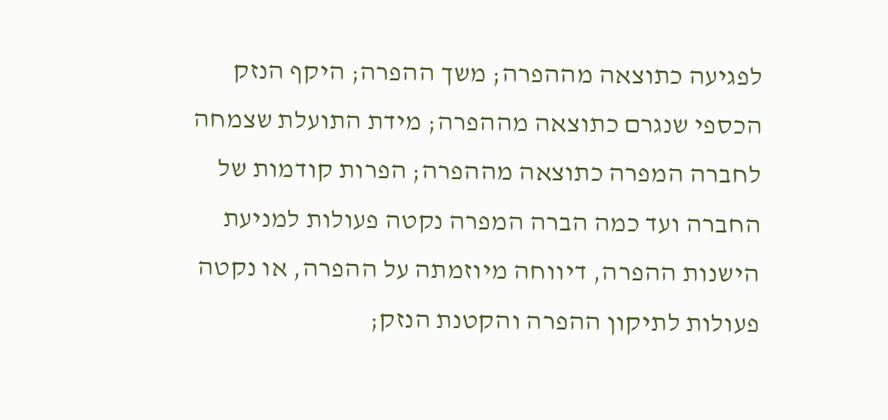לפגיעה כתוצאה מההפרה; משך ההפרה; היקף הנזק הכספי שנגרם כתוצאה מההפרה; מידת התועלת שצמחה לחברה המפרה כתוצאה מההפרה; הפרות קודמות של החברה ועד כמה הברה המפרה נקטה פעולות למניעת הישנות ההפרה, דיווחה מיוזמתה על ההפרה, או נקטה פעולות לתיקון ההפרה והקטנת הנזק;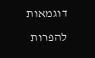דוגמאות להפרות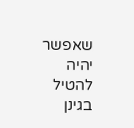שאפשר יהיה להטיל בגינן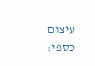עיצום כספי: